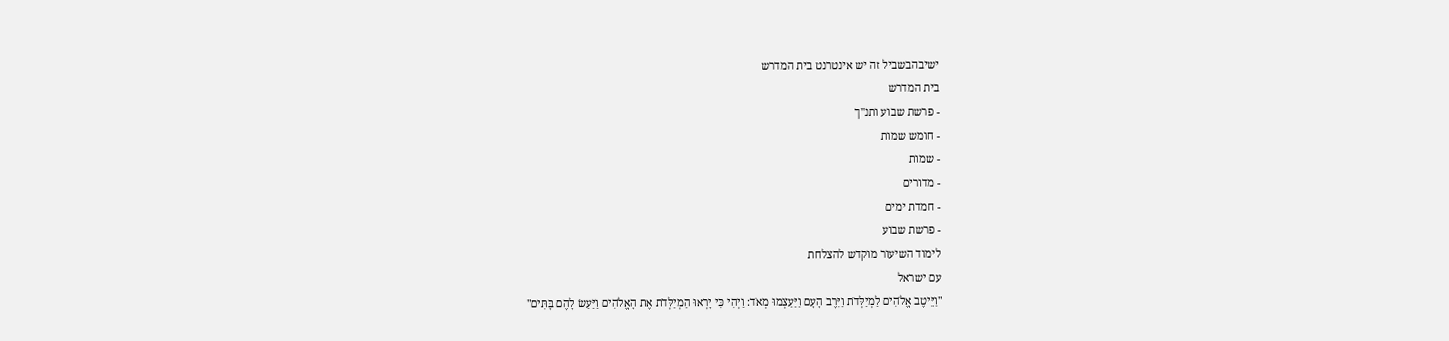ישיבהבשביל זה יש אינטרנט בית המדרש
בית המדרש
- פרשת שבוע ותנ"ך
- חומש שמות
- שמות
- מדורים
- חמדת ימים
- פרשת שבוע
לימוד השיעור מוקדש להצלחת
עם ישראל
"וַיֵּיטֶב אֱלֹהִים לַמְיַלְּדֹת וַיִּרֶב הָעָם וַיַּעַצְמוּ מְאֹד: וַיְהִי כִּי יָרְאוּ הַמְיַלְּדֹת אֶת הָאֱלֹהִים וַיַּעַשׂ לָהֶם בָּתִּים"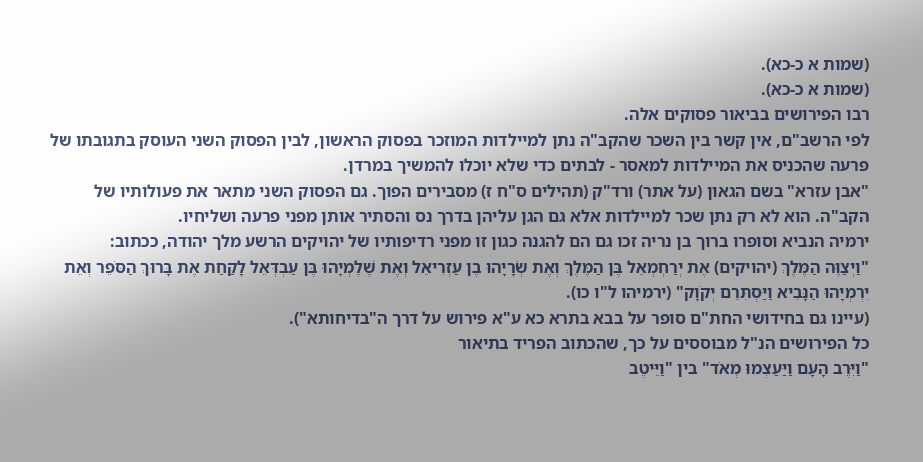(שמות א כ-כא).
(שמות א כ-כא).
רבו הפירושים בביאור פסוקים אלה.
לפי הרשב"ם, אין קשר בין השכר שהקב"ה נתן למיילדות המוזכר בפסוק הראשון, לבין הפסוק השני העוסק בתגובתו של פרעה שהכניס את המיילדות למאסר - לבתים כדי שלא יוכלו להמשיך במרדן.
"אבן עזרא" בשם הגאון (על אתר) ורד"ק (תהילים ס"ח ז) מסבירים הפוך. גם הפסוק השני מתאר את פעולותיו של הקב"ה. הוא לא רק נתן שכר למיילדות אלא גם הגן עליהן בדרך נס והסתיר אותן מפני פרעה ושליחיו.
ירמיה הנביא וסופרו ברוך בן נריה זכו גם הם להגנה כגון זו מפני רדיפותיו של יהויקים הרשע מלך יהודה, ככתוב:
"וַיְצַוֶּה הַמֶּלֶךְ (יהויקים) אֶת יְרַחְמְאֵל בֶּן הַמֶּלֶךְ וְאֶת שְׂרָיָהוּ בֶן עַזְרִיאֵל וְאֶת שֶׁלֶמְיָהוּ בֶּן עַבְדְּאֵל לָקַחַת אֶת בָּרוּךְ הַסֹּפֵר וְאֵת יִרְמְיָהוּ הַנָּבִיא וַיַּסְתִּרֵם יְקֹוָק" (ירמיהו ל"ו כו).
(עיינו גם בחידושי החת"ם סופר על בבא בתרא כא ע"א פירוש על דרך ה"בדיחותא").
כל הפירושים הנ"ל מבוססים על כך, שהכתוב הפריד בתיאור
"וַיִּרֶב הָעָם וַיַּעַצְמוּ מְאֹד" בין "וַיֵּיטֶב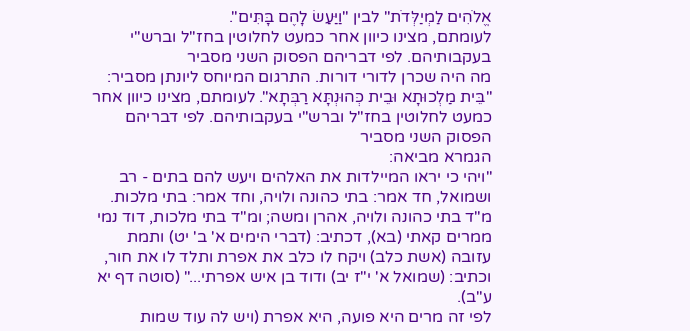אֱלֹהִים לַמְיַלְּדֹת" לבין "וַיַּעַשׂ לָהֶם בָּתִּים".
לעומתם, מצינו כיוון אחר כמעט לחלוטין בחז"ל וברש"י בעקבותיהם. לפי דבריהם הפסוק השני מסביר
מה היה שכרן לדורי דורות. התרגום המיוחס ליונתן מסביר: "בֵּית מַלְכוּתָא וּבֵית כְּהוּנְתָּא רַבְּתָא". לעומתם, מצינו כיוון אחר כמעט לחלוטין בחז"ל וברש"י בעקבותיהם. לפי דבריהם הפסוק השני מסביר
הגמרא מביאה:
"ויהי כי יראו המיילדות את האלהים ויעש להם בתים - רב ושמואל, חד אמר: בתי כהונה ולויה, וחד אמר: בתי מלכות. מ"ד בתי כהונה ולויה, אהרן ומשה; ומ"ד בתי מלכות, דוד נמי ממרים קאתי (בא), דכתיב: (דברי הימים א' ב' יט) ותמת עזובה (אשת כלב) ויקח לו כלב את אפרת ותלד לו את חור, וכתיב: (שמואל א' י"ז יב) ודוד בן איש אפרתי..." (סוטה דף יא ע"ב).
לפי זה מרים היא פועה, היא אפרת (ויש לה עוד שמות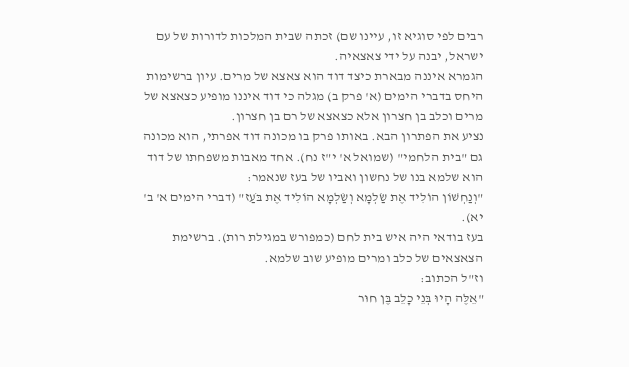רבים לפי סוגיא זו, עיינו שם) זכתה שבית המלכות לדורות של עם ישראל, יבנה על ידי צאצאיה.
הגמרא איננה מבארת כיצד דוד הוא צאצא של מרים. עיון ברשימות היחס בדברי הימים (א' פרק ב) מגלה כי דוד איננו מופיע כצאצא של מרים וכלב בן חצרון אלא כצאצא של רם בן חצרון.
נציע את הפתרון הבא. באותו פרק בו מכונה דוד אפרתי, הוא מכונה גם "בית הלחמי" (שמואל א' י"ז נח). אחד מאבות משפחתו של דוד הוא שלמא בנו של נחשון ואביו של בעז שנאמר:
"וְנַחְשׁוֹן הוֹלִיד אֶת שַׂלְמָא וְשַׂלְמָא הוֹלִיד אֶת בֹּעַז" (דברי הימים א' ב' יא).
בעז בודאי היה איש בית לחם (כמפורש במגילת רות). ברשימת הצאצאים של כלב ומרים מופיע שוב שלמא.
וז"ל הכתוב:
"אֵלֶּה הָיוּ בְּנֵי כָלֵב בֶּן חוּר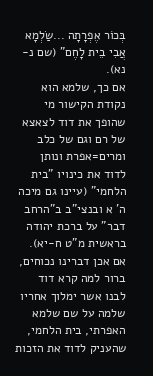בְּכוֹר אֶפְרָתָה ...שַׂלְמָא אֲבִי בֵית לָחֶם" (שם נ-נא).
אם כך, שלמא הוא נקודת הקישור מי שהופך את דוד לצאצא של רם וגם של כלב ומרים=אפרת ונותן לדוד את כינויו "בית הלחמי" (עיינו גם מיכה ה' א ובנצי"ב ב"הרחב דבר" על ברכת יהודה בראשית מ"ט ח-יא).
אם אכן דברינו נכוחים, ברור למה קרא דוד לבנו אשר ימלוך אחריו שלמה על שם שלמא האפרתי, בית הלחמי, שהעניק לדוד את הזכות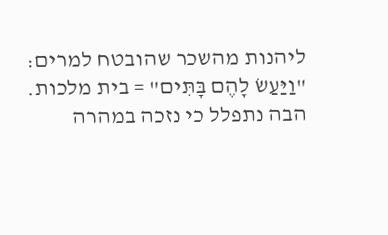ליהנות מהשכר שהובטח למרים: "וַיַּעַשׂ לָהֶם בָּתִּים" = בית מלכות.
הבה נתפלל כי נזכה במהרה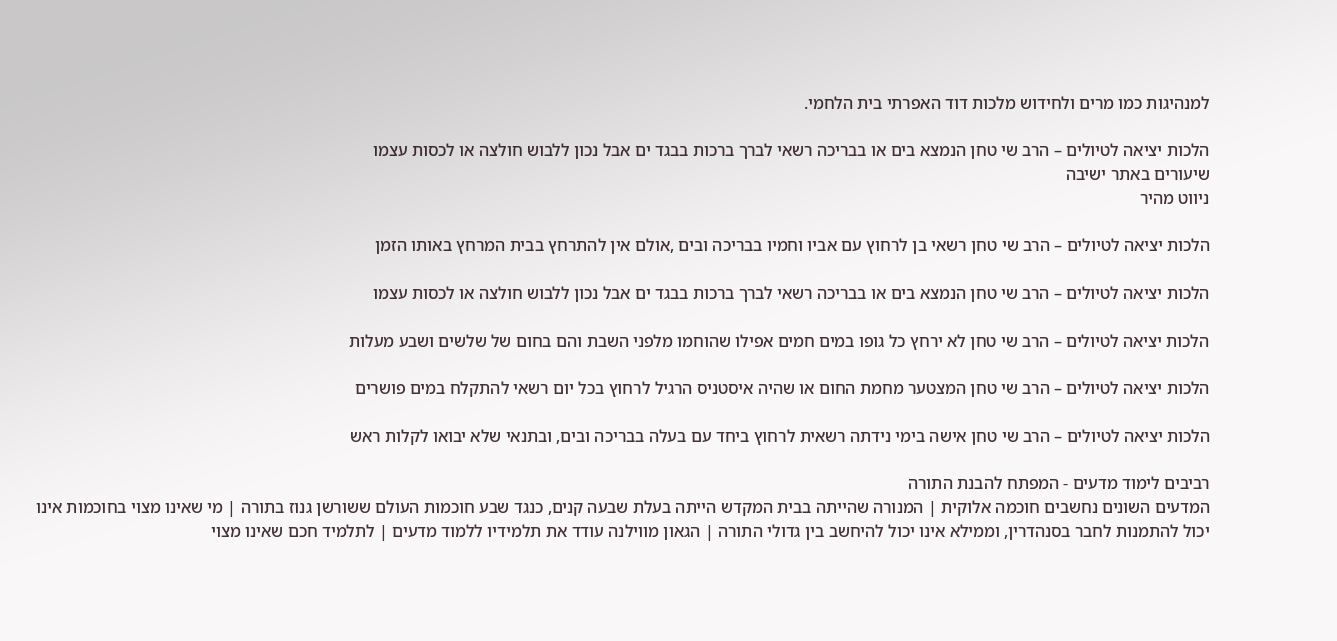למנהיגות כמו מרים ולחידוש מלכות דוד האפרתי בית הלחמי.

הלכות יציאה לטיולים – הרב שי טחן הנמצא בים או בבריכה רשאי לברך ברכות בבגד ים אבל נכון ללבוש חולצה או לכסות עצמו
שיעורים באתר ישיבה
ניווט מהיר

הלכות יציאה לטיולים – הרב שי טחן רשאי בן לרחוץ עם אביו וחמיו בבריכה ובים ,אולם אין להתרחץ בבית המרחץ באותו הזמן

הלכות יציאה לטיולים – הרב שי טחן הנמצא בים או בבריכה רשאי לברך ברכות בבגד ים אבל נכון ללבוש חולצה או לכסות עצמו

הלכות יציאה לטיולים – הרב שי טחן לא ירחץ כל גופו במים חמים אפילו שהוחמו מלפני השבת והם בחום של שלשים ושבע מעלות

הלכות יציאה לטיולים – הרב שי טחן המצטער מחמת החום או שהיה איסטניס הרגיל לרחוץ בכל יום רשאי להתקלח במים פושרים

הלכות יציאה לטיולים – הרב שי טחן אישה בימי נידתה רשאית לרחוץ ביחד עם בעלה בבריכה ובים, ובתנאי שלא יבואו לקלות ראש

רביבים לימוד מדעים - המפתח להבנת התורה
המדעים השונים נחשבים חוכמה אלוקית | המנורה שהייתה בבית המקדש הייתה בעלת שבעה קנים, כנגד שבע חוכמות העולם ששורשן גנוז בתורה | מי שאינו מצוי בחוכמות אינו יכול להתמנות לחבר בסנהדרין, וממילא אינו יכול להיחשב בין גדולי התורה | הגאון מווילנה עודד את תלמידיו ללמוד מדעים | לתלמיד חכם שאינו מצוי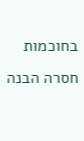בחוכמות חסרה הבנה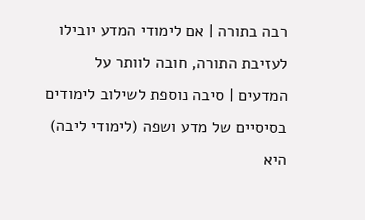רבה בתורה | אם לימודי המדע יובילו לעזיבת התורה, חובה לוותר על המדעים | סיבה נוספת לשילוב לימודים בסיסיים של מדע ושפה (לימודי ליבה) היא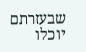שבעזרתם יוכלו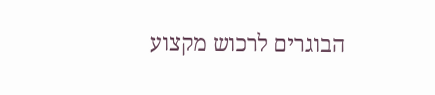הבוגרים לרכוש מקצוע